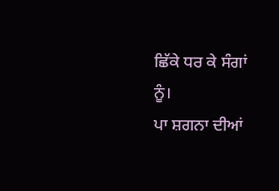ਛਿੱਕੇ ਧਰ ਕੇ ਸੰਗਾਂ ਨੂੰ।
ਪਾ ਸ਼ਗਨਾ ਦੀਆਂ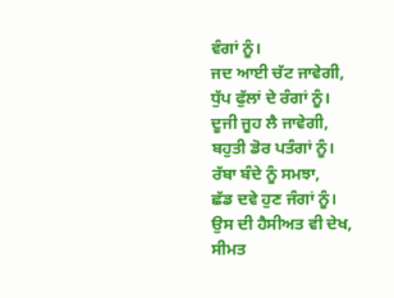ਵੰਗਾਂ ਨੂੰ।
ਜਦ ਆਈ ਚੱਟ ਜਾਵੇਗੀ,
ਧੁੱਪ ਫੁੱਲਾਂ ਦੇ ਰੰਗਾਂ ਨੂੰ।
ਦੂਜੀ ਜੂਹ ਲੈ ਜਾਵੇਗੀ,
ਬਹੁਤੀ ਡੋਰ ਪਤੰਗਾਂ ਨੂੰ।
ਰੱਬਾ ਬੰਦੇ ਨੂੰ ਸਮਝਾ,
ਛੱਡ ਦਵੇ ਹੁਣ ਜੰਗਾਂ ਨੂੰ।
ਉਸ ਦੀ ਹੈਸੀਅਤ ਵੀ ਦੇਖ,
ਸੀਮਤ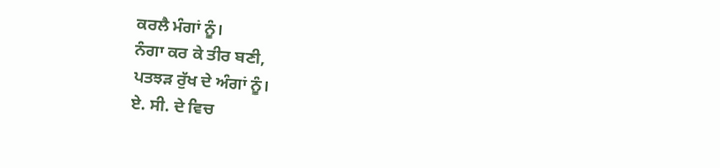ਕਰਲੈ ਮੰਗਾਂ ਨੂੰ।
ਨੰਗਾ ਕਰ ਕੇ ਤੀਰ ਬਣੀ,
ਪਤਝੜ ਰੁੱਖ ਦੇ ਅੰਗਾਂ ਨੂੰ।
ਏ. ਸੀ. ਦੇ ਵਿਚ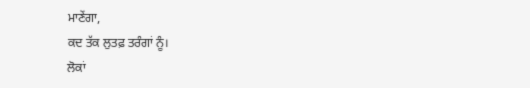ਮਾਣੇਂਗਾ,
ਕਦ ਤੱਕ ਲੁਤਫ਼ ਤਰੰਗਾਂ ਨੂੰ।
ਲੋਕਾਂ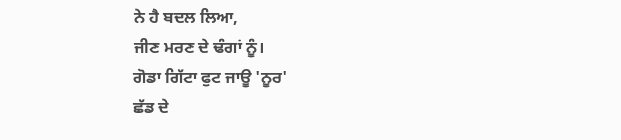ਨੇ ਹੈ ਬਦਲ ਲਿਆ,
ਜੀਣ ਮਰਣ ਦੇ ਢੰਗਾਂ ਨੂੰ।
ਗੋਡਾ ਗਿੱਟਾ ਫੁਟ ਜਾਊ 'ਨੂਰ'
ਛੱਡ ਦੇ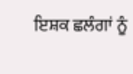ਇਸ਼ਕ ਛਲੰਗਾਂ ਨੂੰ